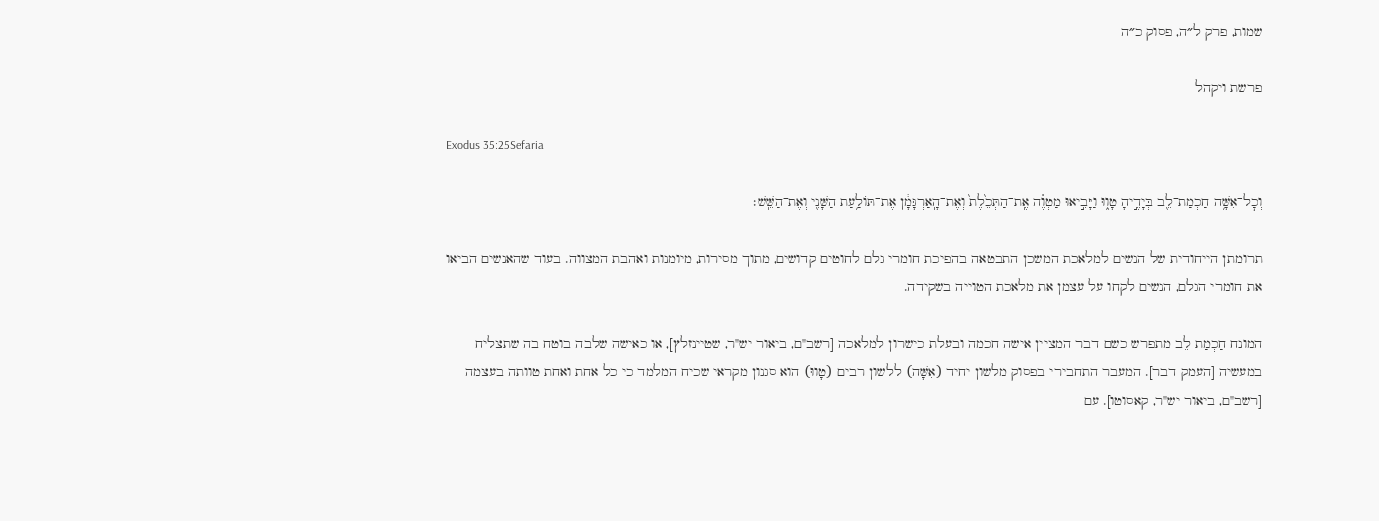שמות, פרק ל״ה, פסוק כ״ה

פרשת ויקהל

Exodus 35:25Sefaria

וְכׇל־אִשָּׁ֥ה חַכְמַת־לֵ֖ב בְּיָדֶ֣יהָ טָו֑וּ וַיָּבִ֣יאוּ מַטְוֶ֗ה אֶֽת־הַתְּכֵ֙לֶת֙ וְאֶת־הָֽאַרְגָּמָ֔ן אֶת־תּוֹלַ֥עַת הַשָּׁנִ֖י וְאֶת־הַשֵּֽׁשׁ׃

תרומתן הייחודית של הנשים למלאכת המשכן התבטאה בהפיכת חומרי גלם לחוטים קדושים, מתוך מסירות, מיומנות ואהבת המצווה. בעוד שהאנשים הביאו את חומרי הגלם, הנשים לקחו על עצמן את מלאכת הטוייה בשקידה.

המונח חַכְמַת לֵב מתפרש כשם דבר המציין אישה חכמה ובעלת כישרון למלאכה [רשב"ם, ביאור יש"ר, שטיינזלץ], או כאישה שלבה בוטח בה שתצליח במעשיה [העמק דבר]. המעבר התחבירי בפסוק מלשון יחיד (אִשָּׁה) ללשון רבים (טָווּ) הוא סגנון מקראי שכיח המלמד כי כל אחת ואחת טוותה בעצמה [רשב"ם, ביאור יש"ר, קאסוטו]. עם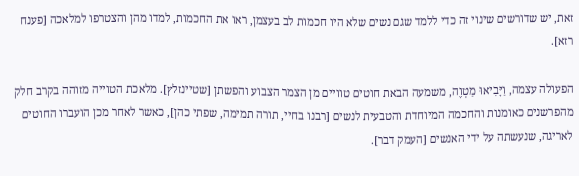זאת, יש שדורשים שינוי זה כדי ללמד שגם נשים שלא היו חכמות לב בעצמן, ראו את החכמות, למדו מהן והצטרפו למלאכה [פענח רזא].

הפעולה עצמה, וַיָּבִיאוּ מַטְוֶה, משמעה הבאת חוטים טוויים מן הצמר הצבוע והפשתן [שטיינזלץ]. מלאכת הטוייה מזוהה בקרב חלק מהפרשנים כאומנות והחכמה המיוחדת והטבעית לנשים [רבנו בחיי, תורה תמימה, שפתי כהן], כאשר לאחר מכן הועברו החוטים לאריגה, שנעשתה על ידי האנשים [העמק דבר].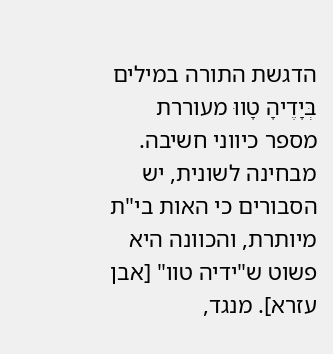הדגשת התורה במילים בְּיָדֶיהָ טָווּ מעוררת מספר כיווני חשיבה. מבחינה לשונית, יש הסבורים כי האות בי"ת מיותרת, והכוונה היא פשוט ש"ידיה טוו" [אבן עזרא]. מנגד,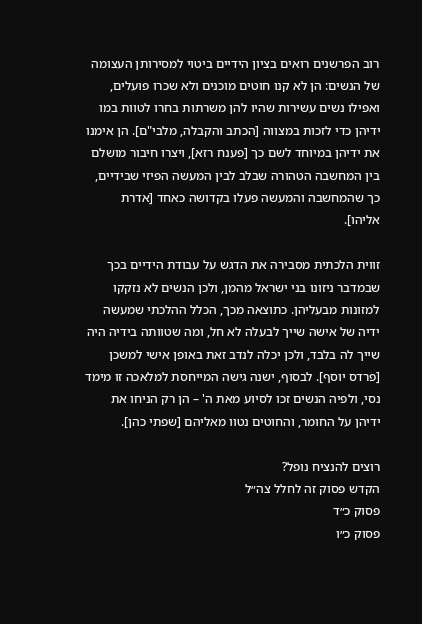רוב הפרשנים רואים בציון הידיים ביטוי למסירותן העצומה של הנשים: הן לא קנו חוטים מוכנים ולא שכרו פועלים, ואפילו נשים עשירות שהיו להן משרתות בחרו לטוות במו ידיהן כדי לזכות במצווה [הכתב והקבלה, מלבי"ם]. הן אימנו את ידיהן במיוחד לשם כך [פענח רזא], ויצרו חיבור מושלם בין המחשבה הטהורה שבלב לבין המעשה הפיזי שבידיים, כך שהמחשבה והמעשה פעלו בקדושה כאחד [אדרת אליהו].

זווית הלכתית מסבירה את הדגש על עבודת הידיים בכך שבמדבר ניזונו בני ישראל מהמן, ולכן הנשים לא נזקקו למזונות מבעליהן. כתוצאה מכך, הכלל ההלכתי שמעשה ידיה של אישה שייך לבעלה לא חל, ומה שטוותה בידיה היה שייך לה בלבד, ולכן יכלה לנדב זאת באופן אישי למשכן [פרדס יוסף]. לבסוף, ישנה גישה המייחסת למלאכה זו מימד נסי, ולפיה הנשים זכו לסיוע מאת ה' – הן רק הניחו את ידיהן על החומר, והחוטים נטוו מאליהם [שפתי כהן].

רוצים להנציח נופל?
הקדש פסוק זה לחלל צה״ל
פסוק כ״ד
פסוק כ״ו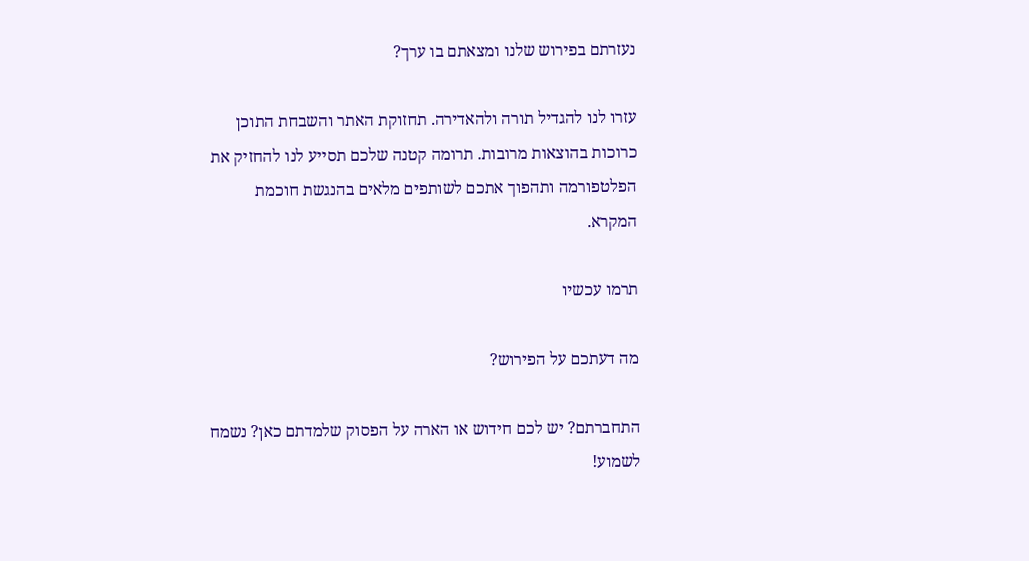נעזרתם בפירוש שלנו ומצאתם בו ערך?

עזרו לנו להגדיל תורה ולהאדירה. תחזוקת האתר והשבחת התוכן כרוכות בהוצאות מרובות. תרומה קטנה שלכם תסייע לנו להחזיק את הפלטפורמה ותהפוך אתכם לשותפים מלאים בהנגשת חוכמת המקרא.

תרמו עכשיו

מה דעתכם על הפירוש?

התחברתם? יש לכם חידוש או הארה על הפסוק שלמדתם כאן? נשמח לשמוע!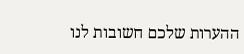ההערות שלכם חשובות לנו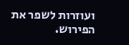ועוזרות לשפר את הפירוש.